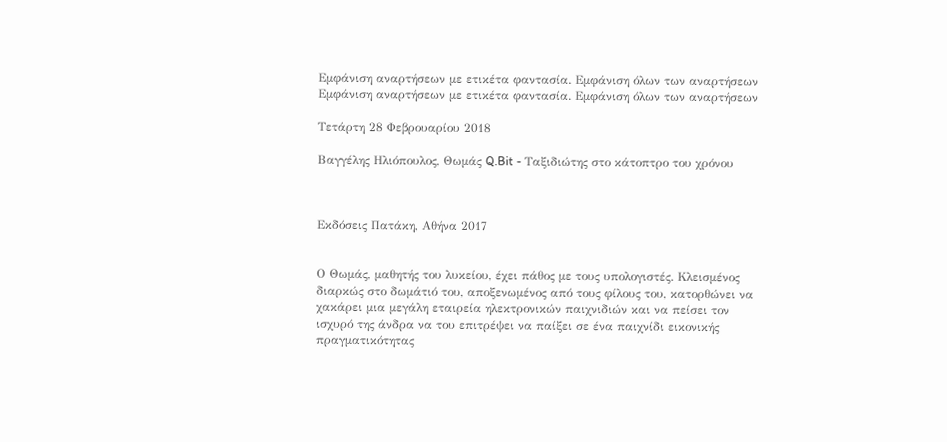Εμφάνιση αναρτήσεων με ετικέτα φαντασία. Εμφάνιση όλων των αναρτήσεων
Εμφάνιση αναρτήσεων με ετικέτα φαντασία. Εμφάνιση όλων των αναρτήσεων

Τετάρτη 28 Φεβρουαρίου 2018

Βαγγέλης Ηλιόπουλος, Θωμάς Q.Bit - Ταξιδιώτης στο κάτοπτρο του χρόνου



Εκδόσεις Πατάκη, Αθήνα 2017


Ο Θωμάς, μαθητής του λυκείου, έχει πάθος με τους υπολογιστές. Κλεισμένος διαρκώς στο δωμάτιό του, αποξενωμένος από τους φίλους του, κατορθώνει να χακάρει μια μεγάλη εταιρεία ηλεκτρονικών παιχνιδιών και να πείσει τον ισχυρό της άνδρα να του επιτρέψει να παίξει σε ένα παιχνίδι εικονικής πραγματικότητας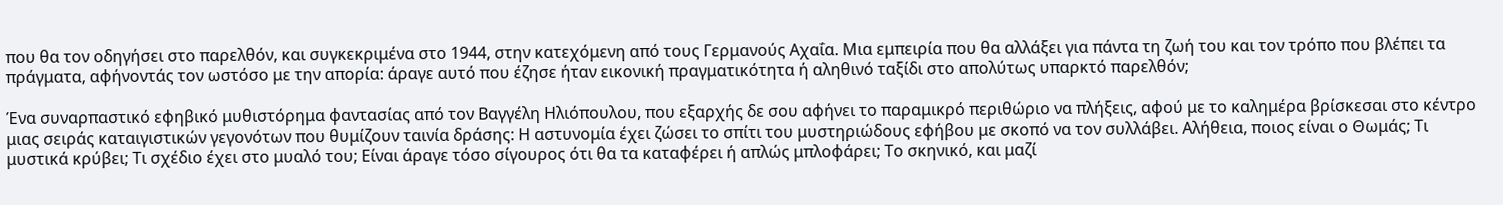που θα τον οδηγήσει στο παρελθόν, και συγκεκριμένα στο 1944, στην κατεχόμενη από τους Γερμανούς Αχαΐα. Μια εμπειρία που θα αλλάξει για πάντα τη ζωή του και τον τρόπο που βλέπει τα πράγματα, αφήνοντάς τον ωστόσο με την απορία: άραγε αυτό που έζησε ήταν εικονική πραγματικότητα ή αληθινό ταξίδι στο απολύτως υπαρκτό παρελθόν;

Ένα συναρπαστικό εφηβικό μυθιστόρημα φαντασίας από τον Βαγγέλη Ηλιόπουλου, που εξαρχής δε σου αφήνει το παραμικρό περιθώριο να πλήξεις, αφού με το καλημέρα βρίσκεσαι στο κέντρο μιας σειράς καταιγιστικών γεγονότων που θυμίζουν ταινία δράσης: Η αστυνομία έχει ζώσει το σπίτι του μυστηριώδους εφήβου με σκοπό να τον συλλάβει. Αλήθεια, ποιος είναι ο Θωμάς; Τι μυστικά κρύβει; Τι σχέδιο έχει στο μυαλό του; Είναι άραγε τόσο σίγουρος ότι θα τα καταφέρει ή απλώς μπλοφάρει; Το σκηνικό, και μαζί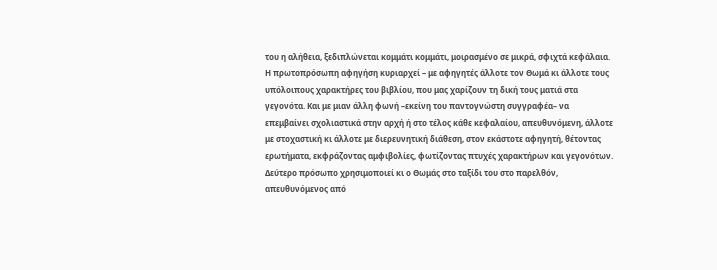του η αλήθεια, ξεδιπλώνεται κομμάτι κομμάτι, μοιρασμένο σε μικρά, σφιχτά κεφάλαια. Η πρωτοπρόσωπη αφηγήση κυριαρχεί – με αφηγητές άλλοτε τον Θωμά κι άλλοτε τους υπόλοιπους χαρακτήρες του βιβλίου, που μας χαρίζουν τη δική τους ματιά στα γεγονότα. Και με μιαν άλλη φωνή –εκείνη του παντογνώστη συγγραφέα– να επεμβαίνει σχολιαστικά στην αρχή ή στο τέλος κάθε κεφαλαίου, απευθυνόμενη, άλλοτε με στοχαστική κι άλλοτε με διερευνητική διάθεση, στον εκάστοτε αφηγητή, θέτοντας ερωτήματα, εκφράζοντας αμφιβολίες, φωτίζοντας πτυχές χαρακτήρων και γεγονότων. Δεύτερο πρόσωπο χρησιμοποιεί κι ο Θωμάς στο ταξίδι του στο παρελθόν, απευθυνόμενος από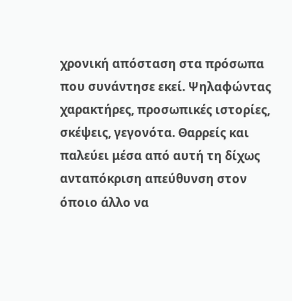χρονική απόσταση στα πρόσωπα που συνάντησε εκεί. Ψηλαφώντας χαρακτήρες, προσωπικές ιστορίες, σκέψεις, γεγονότα. Θαρρείς και παλεύει μέσα από αυτή τη δίχως ανταπόκριση απεύθυνση στον όποιο άλλο να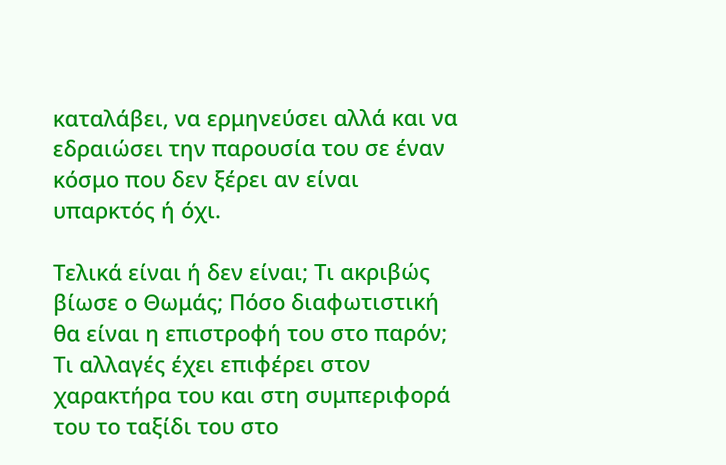καταλάβει, να ερμηνεύσει αλλά και να εδραιώσει την παρουσία του σε έναν κόσμο που δεν ξέρει αν είναι υπαρκτός ή όχι.

Τελικά είναι ή δεν είναι; Τι ακριβώς βίωσε ο Θωμάς; Πόσο διαφωτιστική θα είναι η επιστροφή του στο παρόν; Τι αλλαγές έχει επιφέρει στον χαρακτήρα του και στη συμπεριφορά του το ταξίδι του στο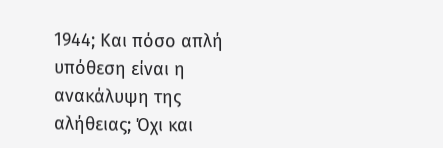1944; Και πόσο απλή υπόθεση είναι η ανακάλυψη της αλήθειας; Όχι και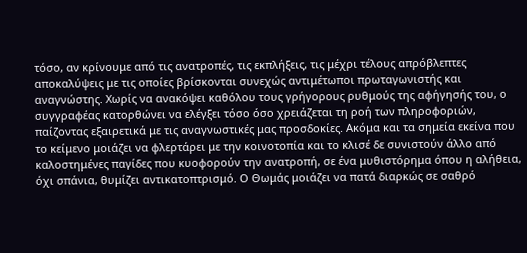τόσο, αν κρίνουμε από τις ανατροπές, τις εκπλήξεις, τις μέχρι τέλους απρόβλεπτες αποκαλύψεις με τις οποίες βρίσκονται συνεχώς αντιμέτωποι πρωταγωνιστής και αναγνώστης. Χωρίς να ανακόψει καθόλου τους γρήγορους ρυθμούς της αφήγησής του, ο συγγραφέας κατορθώνει να ελέγξει τόσο όσο χρειάζεται τη ροή των πληροφοριών, παίζοντας εξαιρετικά με τις αναγνωστικές μας προσδοκίες. Ακόμα και τα σημεία εκείνα που το κείμενο μοιάζει να φλερτάρει με την κοινοτοπία και το κλισέ δε συνιστούν άλλο από καλοστημένες παγίδες που κυοφορούν την ανατροπή, σε ένα μυθιστόρημα όπου η αλήθεια, όχι σπάνια, θυμίζει αντικατοπτρισμό. Ο Θωμάς μοιάζει να πατά διαρκώς σε σαθρό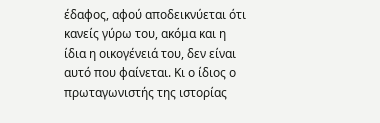έδαφος, αφού αποδεικνύεται ότι κανείς γύρω του, ακόμα και η ίδια η οικογένειά του, δεν είναι αυτό που φαίνεται. Κι ο ίδιος ο πρωταγωνιστής της ιστορίας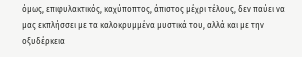όμως, επιφυλακτικός, καχύποπτος, άπιστος μέχρι τέλους, δεν παύει να μας εκπλήσσει με τα καλοκρυμμένα μυστικά του, αλλά και με την οξυδέρκεια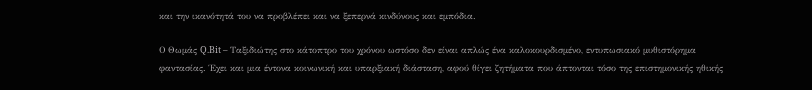και την ικανότητά του να προβλέπει και να ξεπερνά κινδύνους και εμπόδια.

Ο Θωμάς Q.Bit – Ταξιδιώτης στο κάτοπτρο του χρόνου ωστόσο δεν είναι απλώς ένα καλοκουρδισμένο, εντυπωσιακό μυθιστόρημα φαντασίας. Έχει και μια έντονα κοινωνική και υπαρξιακή διάσταση, αφού θίγει ζητήματα που άπτονται τόσο της επιστημονικής ηθικής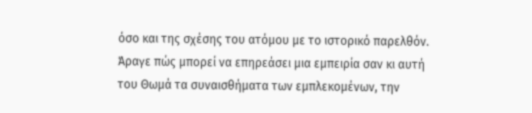όσο και της σχέσης του ατόμου με το ιστορικό παρελθόν. Άραγε πώς μπορεί να επηρεάσει μια εμπειρία σαν κι αυτή του Θωμά τα συναισθήματα των εμπλεκομένων, την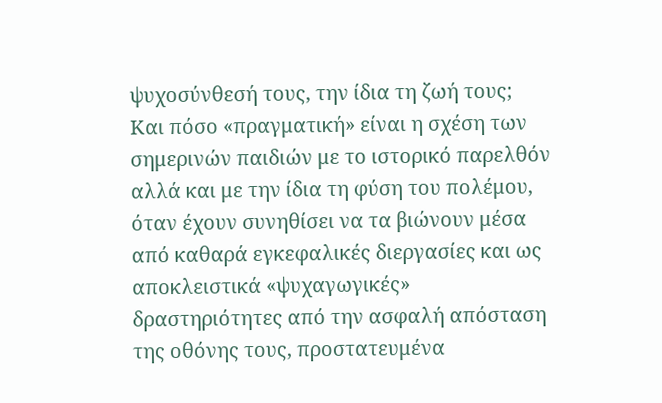ψυχοσύνθεσή τους, την ίδια τη ζωή τους; Και πόσο «πραγματική» είναι η σχέση των σημερινών παιδιών με το ιστορικό παρελθόν αλλά και με την ίδια τη φύση του πολέμου, όταν έχουν συνηθίσει να τα βιώνουν μέσα από καθαρά εγκεφαλικές διεργασίες και ως αποκλειστικά «ψυχαγωγικές» δραστηριότητες από την ασφαλή απόσταση της οθόνης τους, προστατευμένα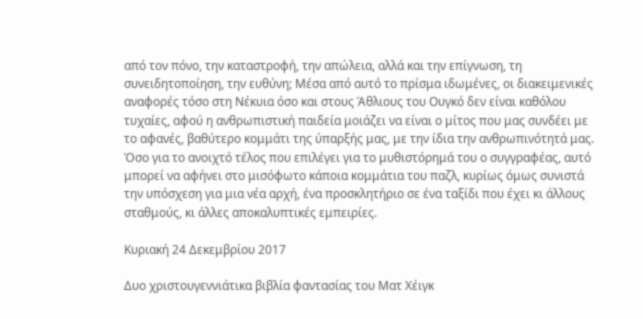από τον πόνο, την καταστροφή, την απώλεια, αλλά και την επίγνωση, τη συνειδητοποίηση, την ευθύνη; Μέσα από αυτό το πρίσμα ιδωμένες, οι διακειμενικές αναφορές τόσο στη Νέκυια όσο και στους Άθλιους του Ουγκό δεν είναι καθόλου τυχαίες, αφού η ανθρωπιστική παιδεία μοιάζει να είναι ο μίτος που μας συνδέει με το αφανές, βαθύτερο κομμάτι της ύπαρξής μας, με την ίδια την ανθρωπινότητά μας. Όσο για το ανοιχτό τέλος που επιλέγει για το μυθιστόρημά του ο συγγραφέας, αυτό μπορεί να αφήνει στο μισόφωτο κάποια κομμάτια του παζλ, κυρίως όμως συνιστά την υπόσχεση για μια νέα αρχή, ένα προσκλητήριο σε ένα ταξίδι που έχει κι άλλους σταθμούς, κι άλλες αποκαλυπτικές εμπειρίες.

Κυριακή 24 Δεκεμβρίου 2017

Δυο χριστουγεννιάτικα βιβλία φαντασίας του Ματ Χέιγκ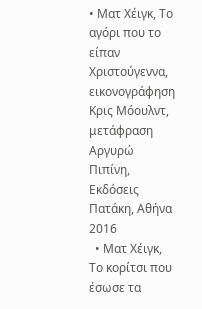• Ματ Χέιγκ, Το αγόρι που το είπαν Χριστούγεννα, εικονογράφηση Κρις Μόουλντ, μετάφραση Αργυρώ Πιπίνη, Εκδόσεις Πατάκη, Αθήνα 2016
  • Ματ Χέιγκ, Το κορίτσι που έσωσε τα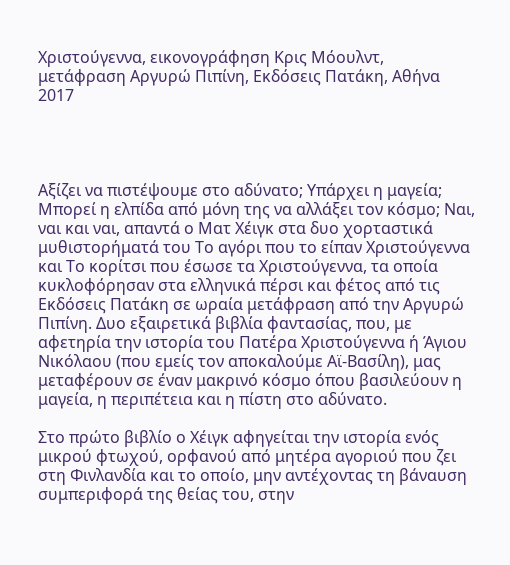Χριστούγεννα, εικονογράφηση Κρις Μόουλντ, μετάφραση Αργυρώ Πιπίνη, Εκδόσεις Πατάκη, Αθήνα 2017




Αξίζει να πιστέψουμε στο αδύνατο; Υπάρχει η μαγεία; Μπορεί η ελπίδα από μόνη της να αλλάξει τον κόσμο; Ναι, ναι και ναι, απαντά ο Ματ Χέιγκ στα δυο χορταστικά μυθιστορήματά του Το αγόρι που το είπαν Χριστούγεννα και Το κορίτσι που έσωσε τα Χριστούγεννα, τα οποία κυκλοφόρησαν στα ελληνικά πέρσι και φέτος από τις Εκδόσεις Πατάκη σε ωραία μετάφραση από την Αργυρώ Πιπίνη. Δυο εξαιρετικά βιβλία φαντασίας, που, με αφετηρία την ιστορία του Πατέρα Χριστούγεννα ή Άγιου Νικόλαου (που εμείς τον αποκαλούμε Αϊ-Βασίλη), μας μεταφέρουν σε έναν μακρινό κόσμο όπου βασιλεύουν η μαγεία, η περιπέτεια και η πίστη στο αδύνατο.

Στο πρώτο βιβλίο ο Χέιγκ αφηγείται την ιστορία ενός μικρού φτωχού, ορφανού από μητέρα αγοριού που ζει στη Φινλανδία και το οποίο, μην αντέχοντας τη βάναυση συμπεριφορά της θείας του, στην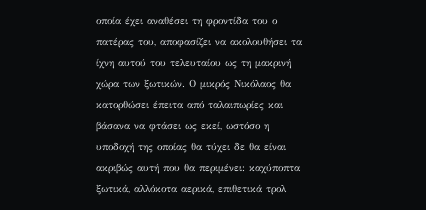οποία έχει αναθέσει τη φροντίδα του ο πατέρας του, αποφασίζει να ακολουθήσει τα ίχνη αυτού του τελευταίου ως τη μακρινή χώρα των ξωτικών. Ο μικρός Νικόλαος θα κατορθώσει έπειτα από ταλαιπωρίες και βάσανα να φτάσει ως εκεί, ωστόσο η υποδοχή της οποίας θα τύχει δε θα είναι ακριβώς αυτή που θα περιμένει: καχύποπτα ξωτικά, αλλόκοτα αερικά, επιθετικά τρολ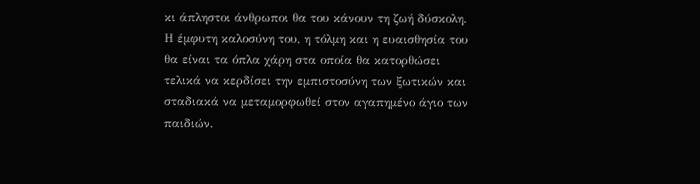κι άπληστοι άνθρωποι θα του κάνουν τη ζωή δύσκολη. Η έμφυτη καλοσύνη του, η τόλμη και η ευαισθησία του θα είναι τα όπλα χάρη στα οποία θα κατορθώσει τελικά να κερδίσει την εμπιστοσύνη των ξωτικών και σταδιακά να μεταμορφωθεί στον αγαπημένο άγιο των παιδιών.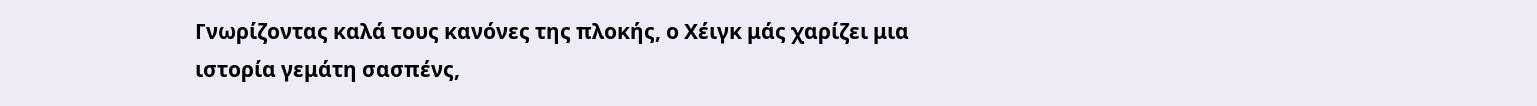Γνωρίζοντας καλά τους κανόνες της πλοκής, ο Χέιγκ μάς χαρίζει μια ιστορία γεμάτη σασπένς,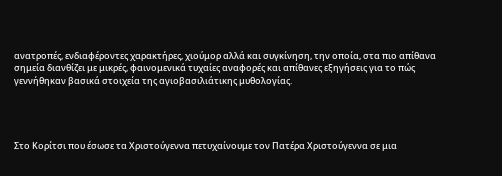ανατροπές, ενδιαφέροντες χαρακτήρες, χιούμορ αλλά και συγκίνηση, την οποία, στα πιο απίθανα σημεία διανθίζει με μικρές, φαινομενικά τυχαίες αναφορές και απίθανες εξηγήσεις για το πώς γεννήθηκαν βασικά στοιχεία της αγιοβασιλιάτικης μυθολογίας.




Στο Κορίτσι που έσωσε τα Χριστούγεννα πετυχαίνουμε τον Πατέρα Χριστούγεννα σε μια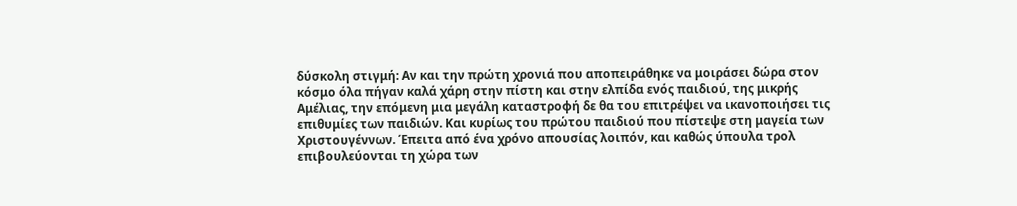δύσκολη στιγμή: Αν και την πρώτη χρονιά που αποπειράθηκε να μοιράσει δώρα στον κόσμο όλα πήγαν καλά χάρη στην πίστη και στην ελπίδα ενός παιδιού, της μικρής Αμέλιας, την επόμενη μια μεγάλη καταστροφή δε θα του επιτρέψει να ικανοποιήσει τις επιθυμίες των παιδιών. Και κυρίως του πρώτου παιδιού που πίστεψε στη μαγεία των Χριστουγέννων. Έπειτα από ένα χρόνο απουσίας λοιπόν, και καθώς ύπουλα τρολ επιβουλεύονται τη χώρα των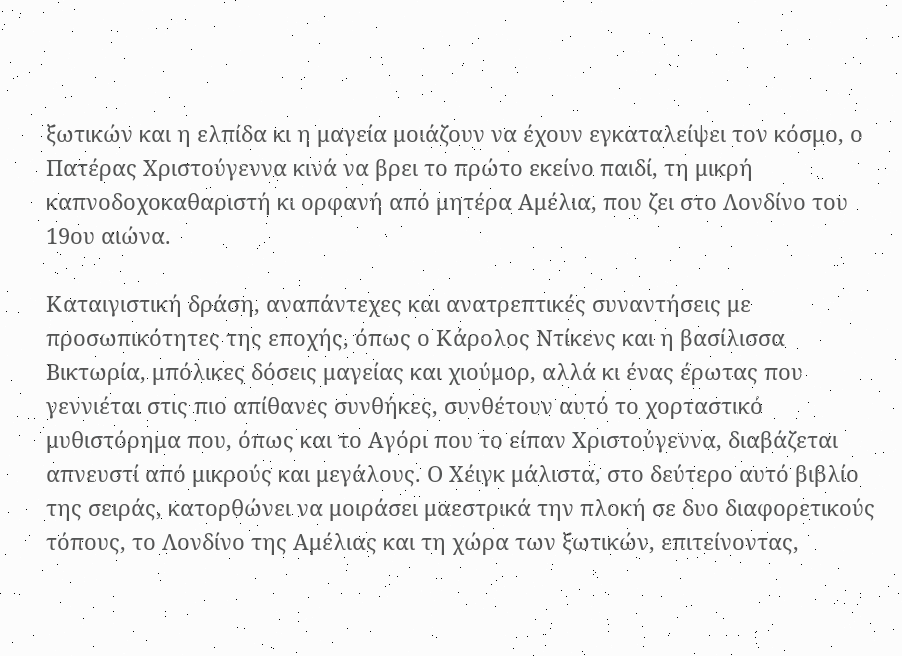ξωτικών και η ελπίδα κι η μαγεία μοιάζουν να έχουν εγκαταλείψει τον κόσμο, ο Πατέρας Χριστούγεννα κινά να βρει το πρώτο εκείνο παιδί, τη μικρή καπνοδοχοκαθαριστή κι ορφανή από μητέρα Αμέλια, που ζει στο Λονδίνο του 19ου αιώνα.

Καταιγιστική δράση, αναπάντεχες και ανατρεπτικές συναντήσεις με προσωπικότητες της εποχής, όπως ο Κάρολος Ντίκενς και η βασίλισσα Βικτωρία, μπόλικες δόσεις μαγείας και χιούμορ, αλλά κι ένας έρωτας που γεννιέται στις πιο απίθανες συνθήκες, συνθέτουν αυτό το χορταστικό μυθιστόρημα που, όπως και το Αγόρι που το είπαν Χριστούγεννα, διαβάζεται απνευστί από μικρούς και μεγάλους. Ο Χέιγκ μάλιστα, στο δεύτερο αυτό βιβλίο της σειράς, κατορθώνει να μοιράσει μαεστρικά την πλοκή σε δυο διαφορετικούς τόπους, το Λονδίνο της Αμέλιας και τη χώρα των ξωτικών, επιτείνοντας,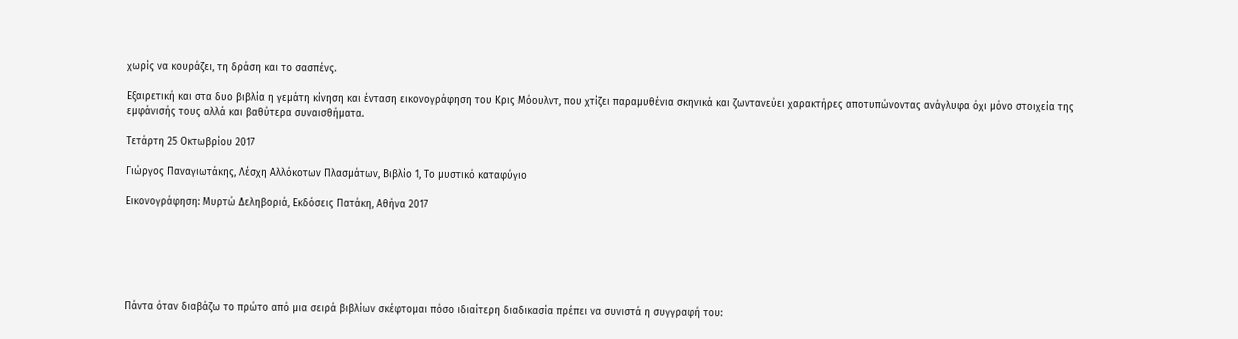χωρίς να κουράζει, τη δράση και το σασπένς.

Εξαιρετική και στα δυο βιβλία η γεμάτη κίνηση και ένταση εικονογράφηση του Κρις Μόουλντ, που χτίζει παραμυθένια σκηνικά και ζωντανεύει χαρακτήρες αποτυπώνοντας ανάγλυφα όχι μόνο στοιχεία της εμφάνισής τους αλλά και βαθύτερα συναισθήματα.

Τετάρτη 25 Οκτωβρίου 2017

Γιώργος Παναγιωτάκης, Λέσχη Αλλόκοτων Πλασμάτων, Βιβλίο 1, Το μυστικό καταφύγιο

Εικονογράφηση: Μυρτώ Δεληβοριά, Εκδόσεις Πατάκη, Αθήνα 2017






Πάντα όταν διαβάζω το πρώτο από μια σειρά βιβλίων σκέφτομαι πόσο ιδιαίτερη διαδικασία πρέπει να συνιστά η συγγραφή του: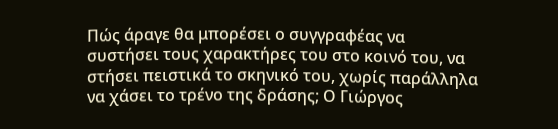Πώς άραγε θα μπορέσει ο συγγραφέας να συστήσει τους χαρακτήρες του στο κοινό του, να στήσει πειστικά το σκηνικό του, χωρίς παράλληλα να χάσει το τρένο της δράσης; Ο Γιώργος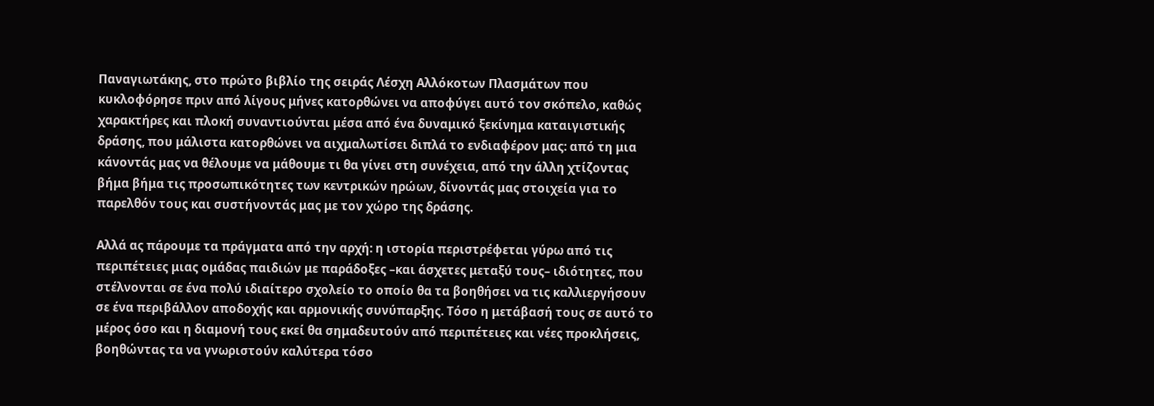Παναγιωτάκης, στο πρώτο βιβλίο της σειράς Λέσχη Αλλόκοτων Πλασμάτων που κυκλοφόρησε πριν από λίγους μήνες κατορθώνει να αποφύγει αυτό τον σκόπελο, καθώς χαρακτήρες και πλοκή συναντιούνται μέσα από ένα δυναμικό ξεκίνημα καταιγιστικής δράσης, που μάλιστα κατορθώνει να αιχμαλωτίσει διπλά το ενδιαφέρον μας: από τη μια κάνοντάς μας να θέλουμε να μάθουμε τι θα γίνει στη συνέχεια, από την άλλη χτίζοντας βήμα βήμα τις προσωπικότητες των κεντρικών ηρώων, δίνοντάς μας στοιχεία για το παρελθόν τους και συστήνοντάς μας με τον χώρο της δράσης.

Αλλά ας πάρουμε τα πράγματα από την αρχή: η ιστορία περιστρέφεται γύρω από τις περιπέτειες μιας ομάδας παιδιών με παράδοξες –και άσχετες μεταξύ τους– ιδιότητες, που στέλνονται σε ένα πολύ ιδιαίτερο σχολείο το οποίο θα τα βοηθήσει να τις καλλιεργήσουν σε ένα περιβάλλον αποδοχής και αρμονικής συνύπαρξης. Τόσο η μετάβασή τους σε αυτό το μέρος όσο και η διαμονή τους εκεί θα σημαδευτούν από περιπέτειες και νέες προκλήσεις, βοηθώντας τα να γνωριστούν καλύτερα τόσο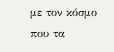με τον κόσμο που τα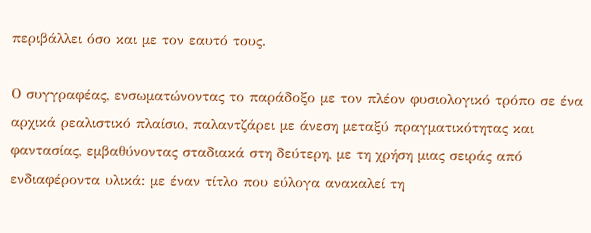περιβάλλει όσο και με τον εαυτό τους.

Ο συγγραφέας, ενσωματώνοντας το παράδοξο με τον πλέον φυσιολογικό τρόπο σε ένα αρχικά ρεαλιστικό πλαίσιο, παλαντζάρει με άνεση μεταξύ πραγματικότητας και φαντασίας, εμβαθύνοντας σταδιακά στη δεύτερη, με τη χρήση μιας σειράς από ενδιαφέροντα υλικά: με έναν τίτλο που εύλογα ανακαλεί τη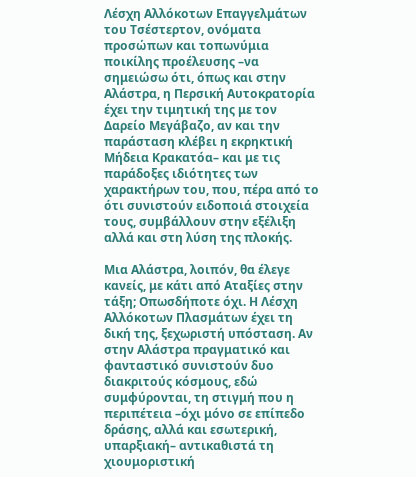Λέσχη Αλλόκοτων Επαγγελμάτων του Τσέστερτον, ονόματα προσώπων και τοπωνύμια ποικίλης προέλευσης –να σημειώσω ότι, όπως και στην Αλάστρα, η Περσική Αυτοκρατορία έχει την τιμητική της με τον Δαρείο Μεγάβαζο, αν και την παράσταση κλέβει η εκρηκτική Μήδεια Κρακατόα– και με τις παράδοξες ιδιότητες των χαρακτήρων του, που, πέρα από το ότι συνιστούν ειδοποιά στοιχεία τους, συμβάλλουν στην εξέλιξη αλλά και στη λύση της πλοκής.

Μια Αλάστρα, λοιπόν, θα έλεγε κανείς, με κάτι από Αταξίες στην τάξη; Οπωσδήποτε όχι. Η Λέσχη Αλλόκοτων Πλασμάτων έχει τη δική της, ξεχωριστή υπόσταση. Αν στην Αλάστρα πραγματικό και φανταστικό συνιστούν δυο διακριτούς κόσμους, εδώ συμφύρονται, τη στιγμή που η περιπέτεια –όχι μόνο σε επίπεδο δράσης, αλλά και εσωτερική, υπαρξιακή– αντικαθιστά τη χιουμοριστική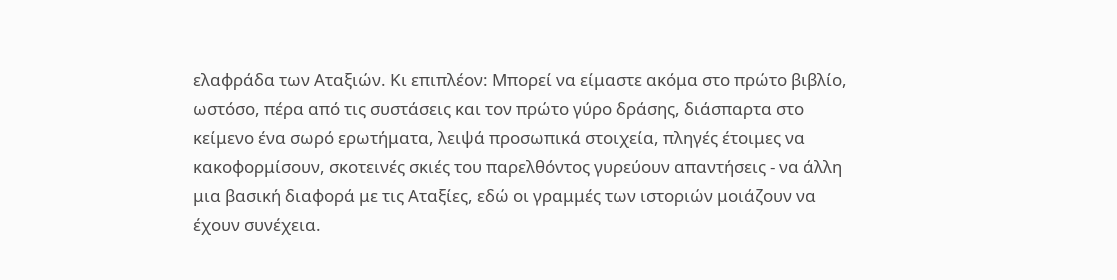ελαφράδα των Αταξιών. Κι επιπλέον: Μπορεί να είμαστε ακόμα στο πρώτο βιβλίο, ωστόσο, πέρα από τις συστάσεις και τον πρώτο γύρο δράσης, διάσπαρτα στο κείμενο ένα σωρό ερωτήματα, λειψά προσωπικά στοιχεία, πληγές έτοιμες να κακοφορμίσουν, σκοτεινές σκιές του παρελθόντος γυρεύουν απαντήσεις - να άλλη μια βασική διαφορά με τις Αταξίες, εδώ οι γραμμές των ιστοριών μοιάζουν να έχουν συνέχεια.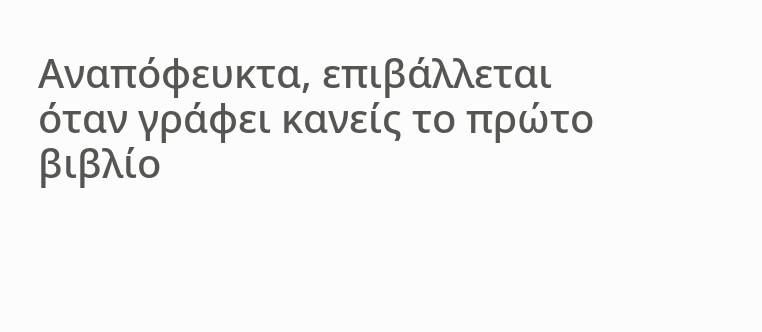Αναπόφευκτα, επιβάλλεται όταν γράφει κανείς το πρώτο βιβλίο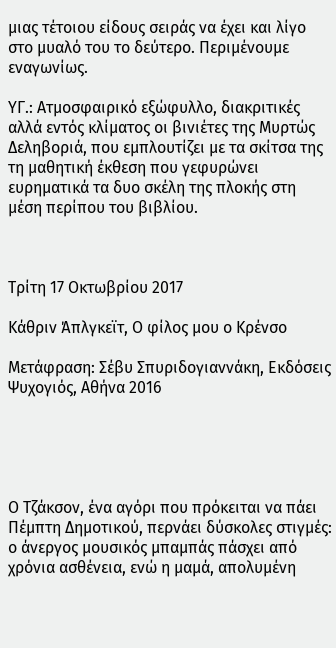μιας τέτοιου είδους σειράς να έχει και λίγο στο μυαλό του το δεύτερο. Περιμένουμε εναγωνίως.

ΥΓ.: Ατμοσφαιρικό εξώφυλλο, διακριτικές αλλά εντός κλίματος οι βινιέτες της Μυρτώς Δεληβοριά, που εμπλουτίζει με τα σκίτσα της τη μαθητική έκθεση που γεφυρώνει ευρηματικά τα δυο σκέλη της πλοκής στη μέση περίπου του βιβλίου.



Τρίτη 17 Οκτωβρίου 2017

Κάθριν Άπλγκεϊτ, Ο φίλος μου ο Κρένσο

Μετάφραση: Σέβυ Σπυριδογιαννάκη, Εκδόσεις Ψυχογιός, Αθήνα 2016





Ο Τζάκσον, ένα αγόρι που πρόκειται να πάει Πέμπτη Δημοτικού, περνάει δύσκολες στιγμές: ο άνεργος μουσικός μπαμπάς πάσχει από χρόνια ασθένεια, ενώ η μαμά, απολυμένη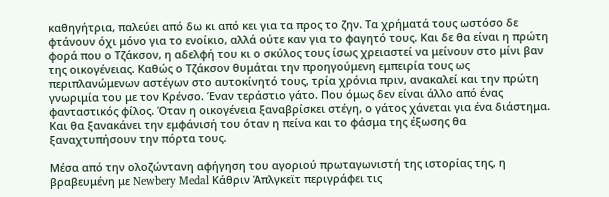καθηγήτρια, παλεύει από δω κι από κει για τα προς το ζην. Τα χρήματά τους ωστόσο δε φτάνουν όχι μόνο για το ενοίκιο, αλλά ούτε καν για το φαγητό τους. Και δε θα είναι η πρώτη φορά που ο Τζάκσον, η αδελφή του κι ο σκύλος τους ίσως χρειαστεί να μείνουν στο μίνι βαν της οικογένειας. Καθώς ο Τζάκσον θυμάται την προηγούμενη εμπειρία τους ως περιπλανώμενων αστέγων στο αυτοκίνητό τους, τρία χρόνια πριν, ανακαλεί και την πρώτη γνωριμία του με τον Κρένσο. Έναν τεράστιο γάτο. Που όμως δεν είναι άλλο από ένας φανταστικός φίλος. Όταν η οικογένεια ξαναβρίσκει στέγη, ο γάτος χάνεται για ένα διάστημα. Και θα ξανακάνει την εμφάνισή του όταν η πείνα και το φάσμα της έξωσης θα ξαναχτυπήσουν την πόρτα τους.

Μέσα από την ολοζώντανη αφήγηση του αγοριού πρωταγωνιστή της ιστορίας της, η βραβευμένη με Newbery Medal Κάθριν Άπλγκεϊτ περιγράφει τις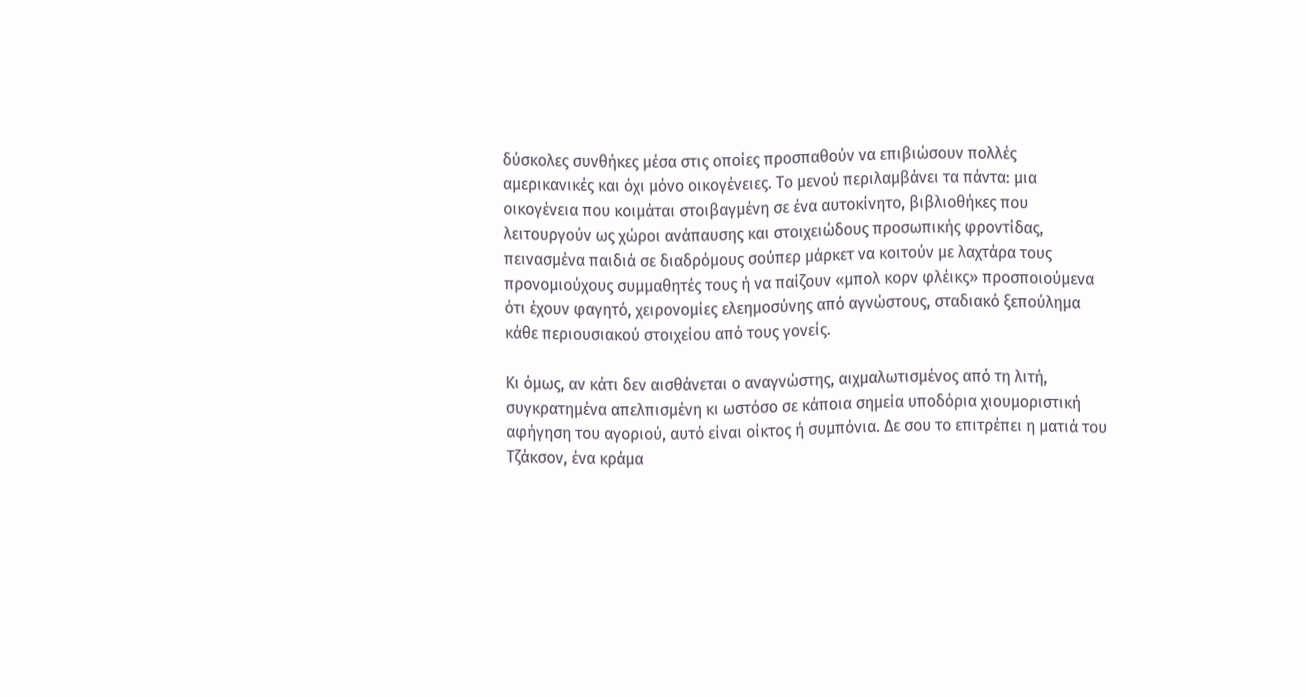δύσκολες συνθήκες μέσα στις οποίες προσπαθούν να επιβιώσουν πολλές αμερικανικές και όχι μόνο οικογένειες. Το μενού περιλαμβάνει τα πάντα: μια οικογένεια που κοιμάται στοιβαγμένη σε ένα αυτοκίνητο, βιβλιοθήκες που λειτουργούν ως χώροι ανάπαυσης και στοιχειώδους προσωπικής φροντίδας, πεινασμένα παιδιά σε διαδρόμους σούπερ μάρκετ να κοιτούν με λαχτάρα τους προνομιούχους συμμαθητές τους ή να παίζουν «μπολ κορν φλέικς» προσποιούμενα ότι έχουν φαγητό, χειρονομίες ελεημοσύνης από αγνώστους, σταδιακό ξεπούλημα κάθε περιουσιακού στοιχείου από τους γονείς.

Κι όμως, αν κάτι δεν αισθάνεται ο αναγνώστης, αιχμαλωτισμένος από τη λιτή, συγκρατημένα απελπισμένη κι ωστόσο σε κάποια σημεία υποδόρια χιουμοριστική αφήγηση του αγοριού, αυτό είναι οίκτος ή συμπόνια. Δε σου το επιτρέπει η ματιά του Τζάκσον, ένα κράμα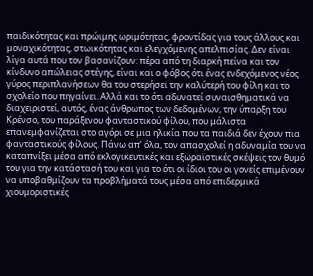παιδικότητας και πρώιμης ωριμότητας, φροντίδας για τους άλλους και μοναχικότητας, στωικότητας και ελεγχόμενης απελπισίας. Δεν είναι λίγα αυτά που τον βασανίζουν: πέρα από τη διαρκή πείνα και τον κίνδυνο απώλειας στέγης, είναι και ο φόβος ότι ένας ενδεχόμενος νέος γύρος περιπλανήσεων θα του στερήσει την καλύτερή του φίλη και το σχολείο που πηγαίνει. Αλλά και το ότι αδυνατεί συναισθηματικά να διαχειριστεί, αυτός, ένας άνθρωπος των δεδομένων, την ύπαρξη του Κρένσο, του παράξενου φανταστικού φίλου, που μάλιστα επανεμφανίζεται στο αγόρι σε μια ηλικία που τα παιδιά δεν έχουν πια φανταστικούς φίλους. Πάνω απ’ όλα, τον απασχολεί η αδυναμία του να καταπνίξει μέσα από εκλογικευτικές και εξωραϊστικές σκέψεις τον θυμό του για την κατάστασή του και για το ότι οι ίδιοι του οι γονείς επιμένουν να υποβαθμίζουν τα προβλήματά τους μέσα από επιδερμικά χιουμοριστικές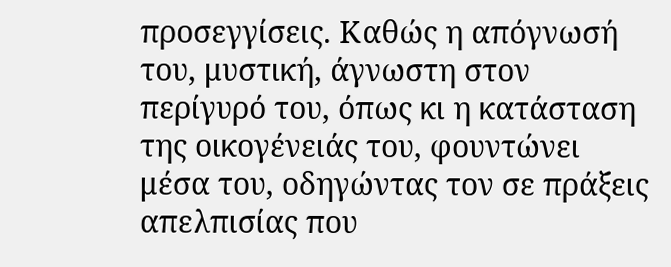προσεγγίσεις. Καθώς η απόγνωσή του, μυστική, άγνωστη στον περίγυρό του, όπως κι η κατάσταση της οικογένειάς του, φουντώνει μέσα του, οδηγώντας τον σε πράξεις απελπισίας που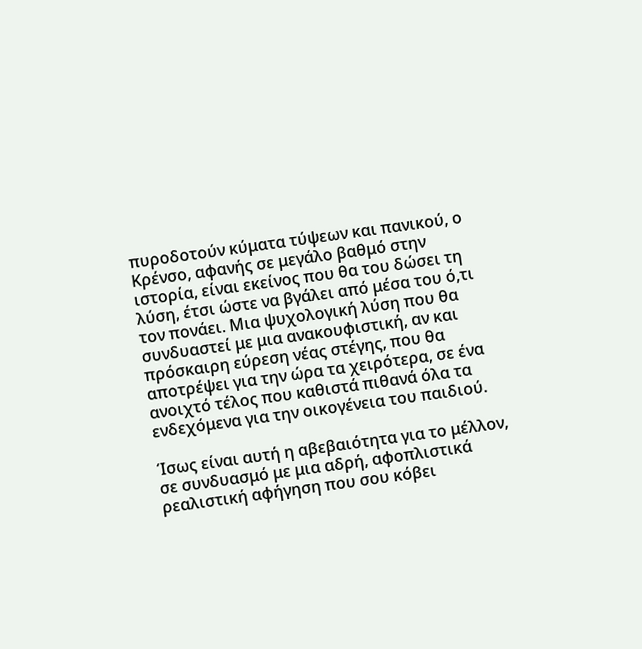πυροδοτούν κύματα τύψεων και πανικού, ο Κρένσο, αφανής σε μεγάλο βαθμό στην ιστορία, είναι εκείνος που θα του δώσει τη λύση, έτσι ώστε να βγάλει από μέσα του ό,τι τον πονάει. Μια ψυχολογική λύση που θα συνδυαστεί με μια ανακουφιστική, αν και πρόσκαιρη εύρεση νέας στέγης, που θα αποτρέψει για την ώρα τα χειρότερα, σε ένα ανοιχτό τέλος που καθιστά πιθανά όλα τα ενδεχόμενα για την οικογένεια του παιδιού.

Ίσως είναι αυτή η αβεβαιότητα για το μέλλον, σε συνδυασμό με μια αδρή, αφοπλιστικά ρεαλιστική αφήγηση που σου κόβει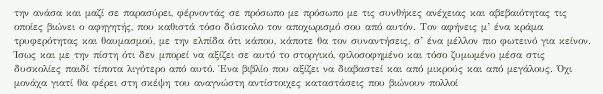την ανάσα και μαζί σε παρασύρει, φέρνοντάς σε πρόσωπο με πρόσωπο με τις συνθήκες ανέχειας και αβεβαιότητας τις οποίες βιώνει ο αφηγητής, που καθιστά τόσο δύσκολο τον αποχωρισμό σου από αυτόν. Τον αφήνεις μ’ ένα κράμα τρυφερότητας και θαυμασμού, με την ελπίδα ότι κάπου, κάποτε θα τον συναντήσεις, σ’ ένα μέλλον πιο φωτεινό για κείνον. Ίσως και με την πίστη ότι δεν μπορεί να αξίζει σε αυτό το στοργικό, φιλοσοφημένο και τόσο ζυμωμένο μέσα στις δυσκολίες παιδί τίποτα λιγότερο από αυτό. Ένα βιβλίο που αξίζει να διαβαστεί και από μικρούς και από μεγάλους. Όχι μονάχα γιατί θα φέρει στη σκέψη του αναγνώστη αντίστοιχες καταστάσεις που βιώνουν πολλοί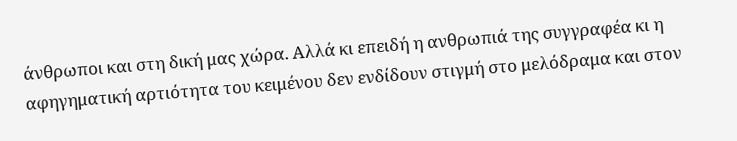άνθρωποι και στη δική μας χώρα. Αλλά κι επειδή η ανθρωπιά της συγγραφέα κι η αφηγηματική αρτιότητα του κειμένου δεν ενδίδουν στιγμή στο μελόδραμα και στον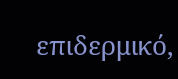επιδερμικό,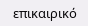επικαιρικό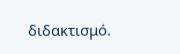διδακτισμό.